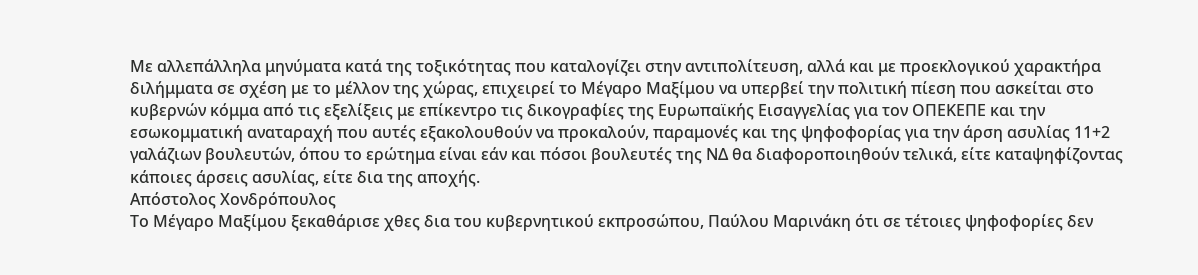Με αλλεπάλληλα μηνύματα κατά της τοξικότητας που καταλογίζει στην αντιπολίτευση, αλλά και με προεκλογικού χαρακτήρα διλήμματα σε σχέση με το μέλλον της χώρας, επιχειρεί το Μέγαρο Μαξίμου να υπερβεί την πολιτική πίεση που ασκείται στο κυβερνών κόμμα από τις εξελίξεις με επίκεντρο τις δικογραφίες της Ευρωπαϊκής Εισαγγελίας για τον ΟΠΕΚΕΠΕ και την εσωκομματική αναταραχή που αυτές εξακολουθούν να προκαλούν, παραμονές και της ψηφοφορίας για την άρση ασυλίας 11+2 γαλάζιων βουλευτών, όπου το ερώτημα είναι εάν και πόσοι βουλευτές της ΝΔ θα διαφοροποιηθούν τελικά, είτε καταψηφίζοντας κάποιες άρσεις ασυλίας, είτε δια της αποχής.
Απόστολος Χονδρόπουλος
Το Μέγαρο Μαξίμου ξεκαθάρισε χθες δια του κυβερνητικού εκπροσώπου, Παύλου Μαρινάκη ότι σε τέτοιες ψηφοφορίες δεν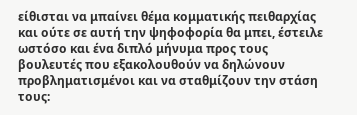είθισται να μπαίνει θέμα κομματικής πειθαρχίας και ούτε σε αυτή την ψηφοφορία θα μπει, έστειλε ωστόσο και ένα διπλό μήνυμα προς τους βουλευτές που εξακολουθούν να δηλώνουν προβληματισμένοι και να σταθμίζουν την στάση τους: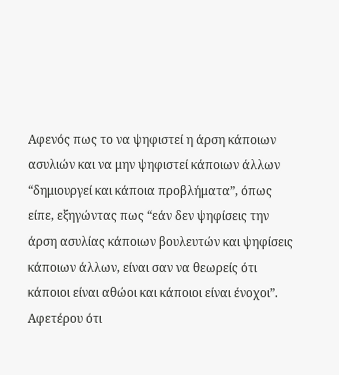Αφενός πως το να ψηφιστεί η άρση κάποιων ασυλιών και να μην ψηφιστεί κάποιων άλλων “δημιουργεί και κάποια προβλήματα”, όπως είπε, εξηγώντας πως “εάν δεν ψηφίσεις την άρση ασυλίας κάποιων βουλευτών και ψηφίσεις κάποιων άλλων, είναι σαν να θεωρείς ότι κάποιοι είναι αθώοι και κάποιοι είναι ένοχοι”.
Αφετέρου ότι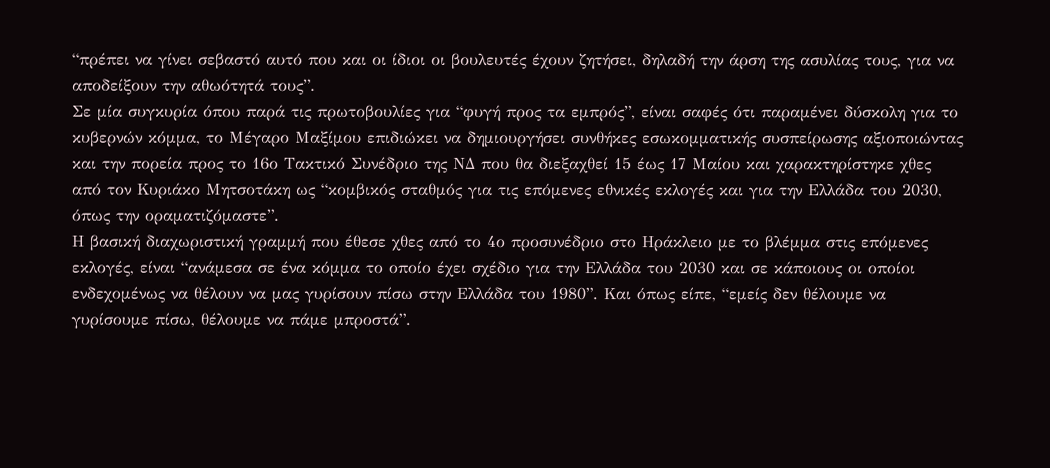“πρέπει να γίνει σεβαστό αυτό που και οι ίδιοι οι βουλευτές έχουν ζητήσει, δηλαδή την άρση της ασυλίας τους, για να αποδείξουν την αθωότητά τους”.
Σε μία συγκυρία όπου παρά τις πρωτοβουλίες για “φυγή προς τα εμπρός”, είναι σαφές ότι παραμένει δύσκολη για το κυβερνών κόμμα, το Μέγαρο Μαξίμου επιδιώκει να δημιουργήσει συνθήκες εσωκομματικής συσπείρωσης αξιοποιώντας και την πορεία προς το 16ο Τακτικό Συνέδριο της ΝΔ που θα διεξαχθεί 15 έως 17 Μαίου και χαρακτηρίστηκε χθες από τον Κυριάκο Μητσοτάκη ως “κομβικός σταθμός για τις επόμενες εθνικές εκλογές και για την Ελλάδα του 2030, όπως την οραματιζόμαστε”.
Η βασική διαχωριστική γραμμή που έθεσε χθες από το 4ο προσυνέδριο στο Ηράκλειο με το βλέμμα στις επόμενες εκλογές, είναι “ανάμεσα σε ένα κόμμα το οποίο έχει σχέδιο για την Ελλάδα του 2030 και σε κάποιους οι οποίοι ενδεχομένως να θέλουν να μας γυρίσουν πίσω στην Ελλάδα του 1980”. Και όπως είπε, “εμείς δεν θέλουμε να γυρίσουμε πίσω, θέλουμε να πάμε μπροστά”.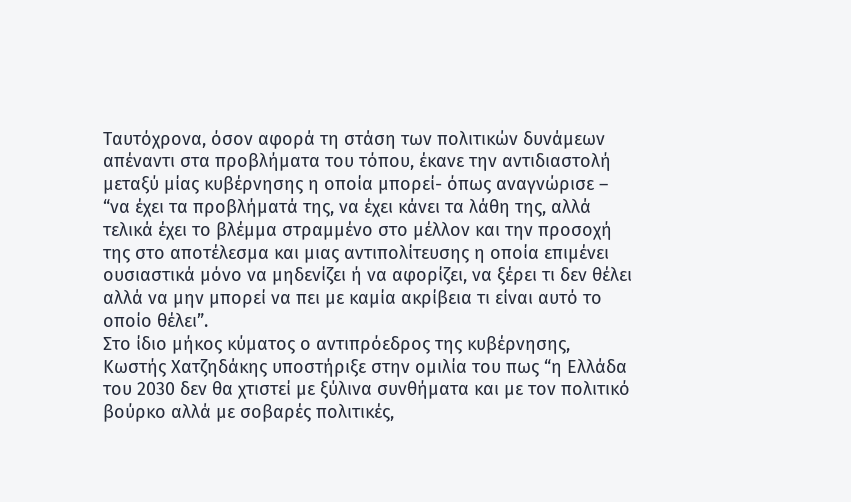Ταυτόχρονα, όσον αφορά τη στάση των πολιτικών δυνάμεων απέναντι στα προβλήματα του τόπου, έκανε την αντιδιαστολή μεταξύ μίας κυβέρνησης η οποία μπορεί- όπως αναγνώρισε – “να έχει τα προβλήματά της, να έχει κάνει τα λάθη της, αλλά τελικά έχει το βλέμμα στραμμένο στο μέλλον και την προσοχή της στο αποτέλεσμα και μιας αντιπολίτευσης η οποία επιμένει ουσιαστικά μόνο να μηδενίζει ή να αφορίζει, να ξέρει τι δεν θέλει αλλά να μην μπορεί να πει με καμία ακρίβεια τι είναι αυτό το οποίο θέλει”.
Στο ίδιο μήκος κύματος ο αντιπρόεδρος της κυβέρνησης, Κωστής Χατζηδάκης υποστήριξε στην ομιλία του πως “η Ελλάδα του 2030 δεν θα χτιστεί με ξύλινα συνθήματα και με τον πολιτικό βούρκο αλλά με σοβαρές πολιτικές,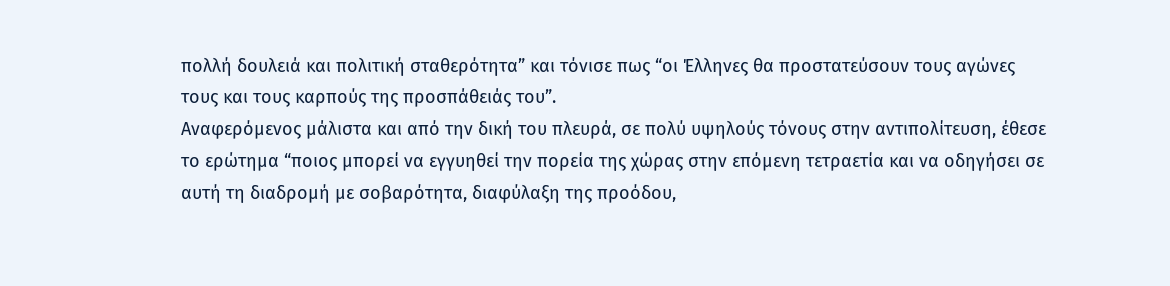πολλή δουλειά και πολιτική σταθερότητα” και τόνισε πως “οι Έλληνες θα προστατεύσουν τους αγώνες τους και τους καρπούς της προσπάθειάς του”.
Αναφερόμενος μάλιστα και από την δική του πλευρά, σε πολύ υψηλούς τόνους στην αντιπολίτευση, έθεσε το ερώτημα “ποιος μπορεί να εγγυηθεί την πορεία της χώρας στην επόμενη τετραετία και να οδηγήσει σε αυτή τη διαδρομή με σοβαρότητα, διαφύλαξη της προόδου,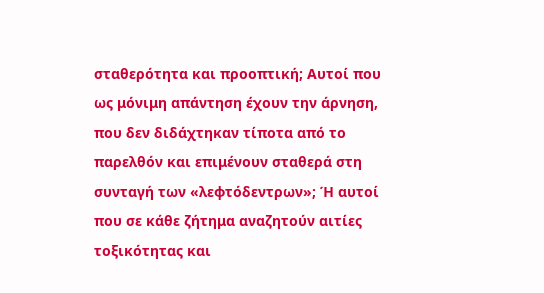σταθερότητα και προοπτική; Αυτοί που ως μόνιμη απάντηση έχουν την άρνηση, που δεν διδάχτηκαν τίποτα από το παρελθόν και επιμένουν σταθερά στη συνταγή των «λεφτόδεντρων»; Ή αυτοί που σε κάθε ζήτημα αναζητούν αιτίες τοξικότητας και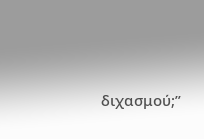διχασμού;”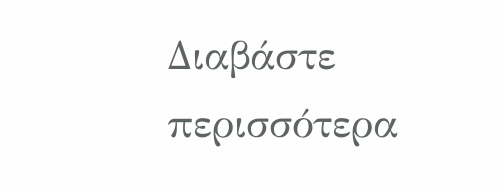Διαβάστε περισσότερα